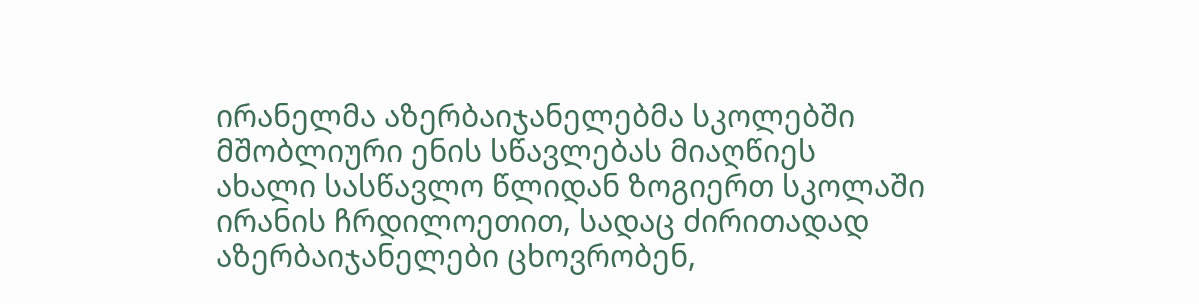ირანელმა აზერბაიჯანელებმა სკოლებში მშობლიური ენის სწავლებას მიაღწიეს
ახალი სასწავლო წლიდან ზოგიერთ სკოლაში ირანის ჩრდილოეთით, სადაც ძირითადად აზერბაიჯანელები ცხოვრობენ,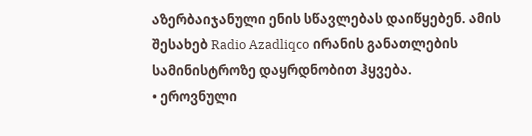აზერბაიჯანული ენის სწავლებას დაიწყებენ. ამის შესახებ Radio Azadliqсо ირანის განათლების სამინისტროზე დაყრდნობით ჰყვება.
• ეროვნული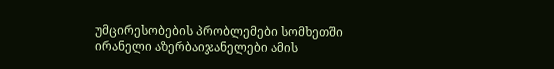უმცირესობების პრობლემები სომხეთში
ირანელი აზერბაიჯანელები ამის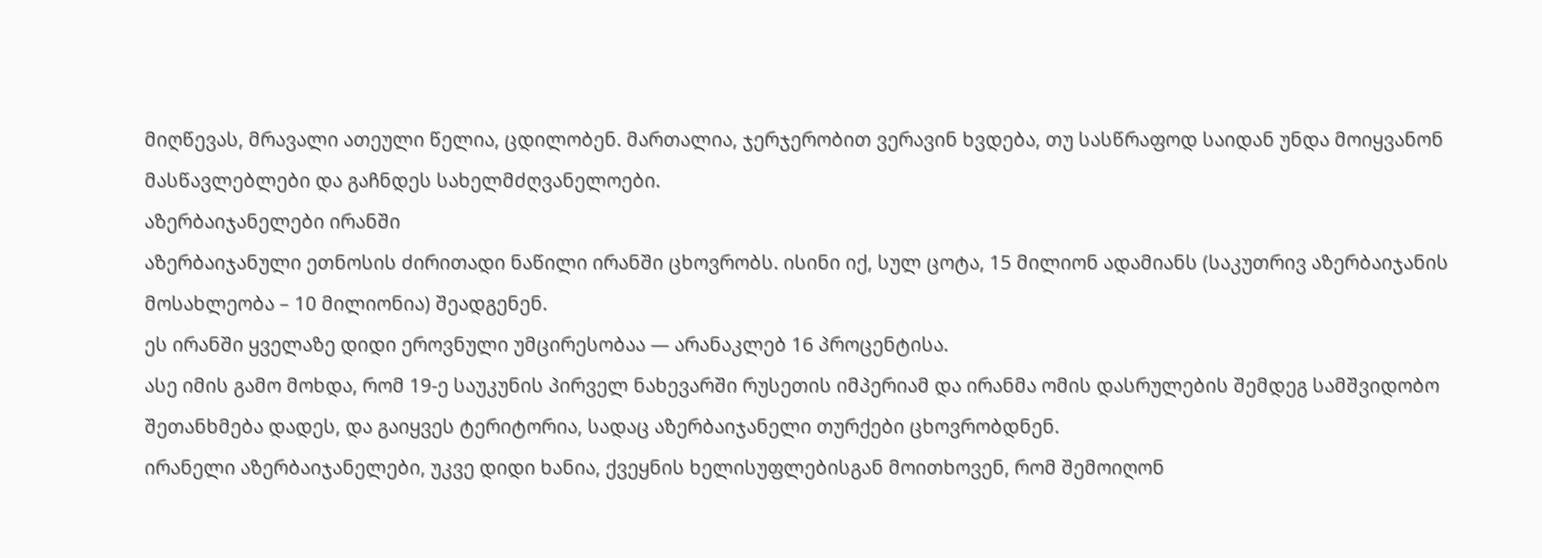მიღწევას, მრავალი ათეული წელია, ცდილობენ. მართალია, ჯერჯერობით ვერავინ ხვდება, თუ სასწრაფოდ საიდან უნდა მოიყვანონ მასწავლებლები და გაჩნდეს სახელმძღვანელოები.
აზერბაიჯანელები ირანში
აზერბაიჯანული ეთნოსის ძირითადი ნაწილი ირანში ცხოვრობს. ისინი იქ, სულ ცოტა, 15 მილიონ ადამიანს (საკუთრივ აზერბაიჯანის მოსახლეობა – 10 მილიონია) შეადგენენ.
ეს ირანში ყველაზე დიდი ეროვნული უმცირესობაა — არანაკლებ 16 პროცენტისა.
ასე იმის გამო მოხდა, რომ 19-ე საუკუნის პირველ ნახევარში რუსეთის იმპერიამ და ირანმა ომის დასრულების შემდეგ სამშვიდობო შეთანხმება დადეს, და გაიყვეს ტერიტორია, სადაც აზერბაიჯანელი თურქები ცხოვრობდნენ.
ირანელი აზერბაიჯანელები, უკვე დიდი ხანია, ქვეყნის ხელისუფლებისგან მოითხოვენ, რომ შემოიღონ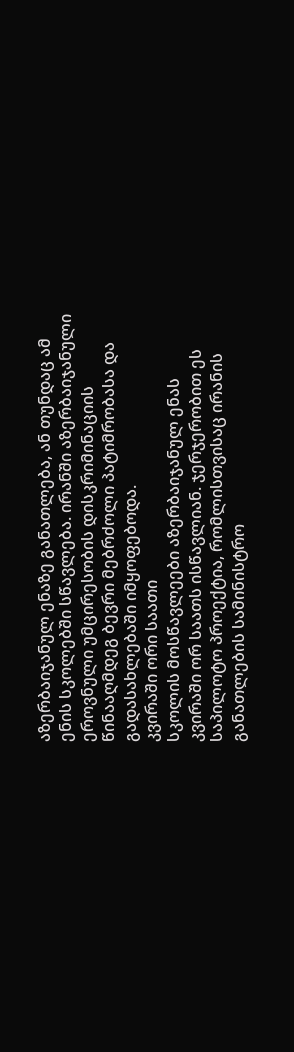აზერბაიჯანულ ენაზე განათლება, ან თუნდაც ამ ენის სკოლებში სწავლება. ირანში აზერბაიჯანული ეროვნული უმცირესობის დისკრიმინაციის წინააღმდეგ ბევრი მებრძოლი პატიმრობასა და გადასახლებაში იმყოფებოდა.
კვირაში ორი საათი
სკოლის მოსწავლეები აზერბაიჯანულ ენას კვირაში ორ საათს ისწავლიან. ჯერჯერობით ეს საპილოტო პროექტია, რომლისთვისაც ირანის განათლების სამინისტრო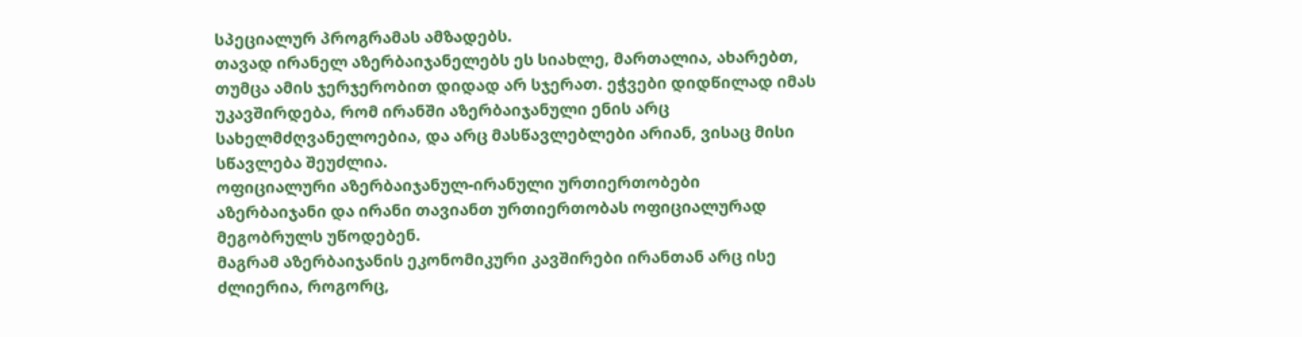სპეციალურ პროგრამას ამზადებს.
თავად ირანელ აზერბაიჯანელებს ეს სიახლე, მართალია, ახარებთ, თუმცა ამის ჯერჯერობით დიდად არ სჯერათ. ეჭვები დიდწილად იმას უკავშირდება, რომ ირანში აზერბაიჯანული ენის არც სახელმძღვანელოებია, და არც მასწავლებლები არიან, ვისაც მისი სწავლება შეუძლია.
ოფიციალური აზერბაიჯანულ-ირანული ურთიერთობები
აზერბაიჯანი და ირანი თავიანთ ურთიერთობას ოფიციალურად მეგობრულს უწოდებენ.
მაგრამ აზერბაიჯანის ეკონომიკური კავშირები ირანთან არც ისე ძლიერია, როგორც,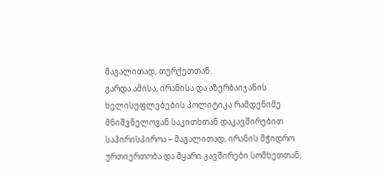მაგალითად, თურქეთთან.
გარდა ამისა, ირანისა და აზერბაიჯანის ხელისუფლებების პოლიტიკა რამდენიმე მნიშვნელოვან საკითხთან დაკავშირებით საპირისპიროა – მაგალითად, ირანის მჭიდრო ურთიერთობა და მყარი კავშირები სომხეთთან,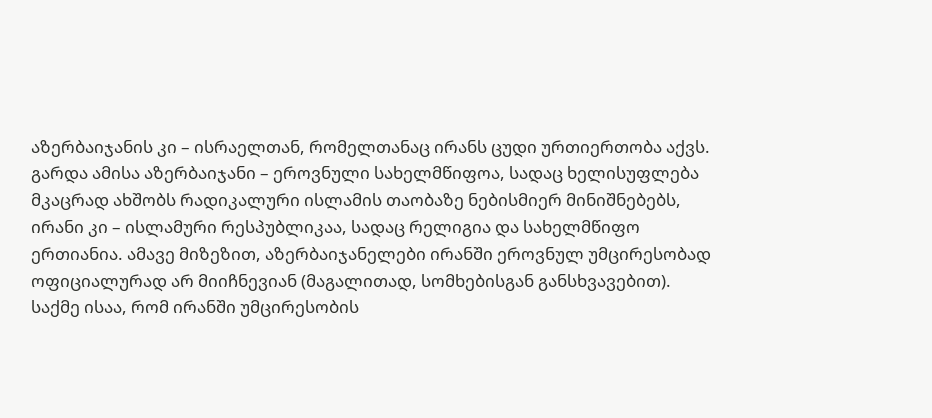აზერბაიჯანის კი – ისრაელთან, რომელთანაც ირანს ცუდი ურთიერთობა აქვს.
გარდა ამისა აზერბაიჯანი – ეროვნული სახელმწიფოა, სადაც ხელისუფლება მკაცრად ახშობს რადიკალური ისლამის თაობაზე ნებისმიერ მინიშნებებს, ირანი კი – ისლამური რესპუბლიკაა, სადაც რელიგია და სახელმწიფო ერთიანია. ამავე მიზეზით, აზერბაიჯანელები ირანში ეროვნულ უმცირესობად ოფიციალურად არ მიიჩნევიან (მაგალითად, სომხებისგან განსხვავებით). საქმე ისაა, რომ ირანში უმცირესობის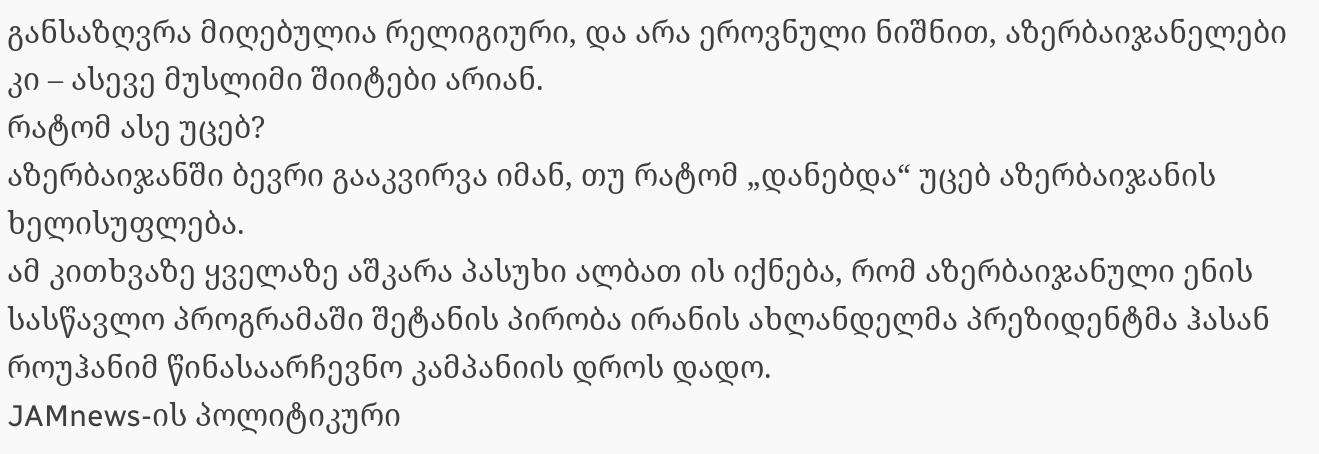განსაზღვრა მიღებულია რელიგიური, და არა ეროვნული ნიშნით, აზერბაიჯანელები კი – ასევე მუსლიმი შიიტები არიან.
რატომ ასე უცებ?
აზერბაიჯანში ბევრი გააკვირვა იმან, თუ რატომ „დანებდა“ უცებ აზერბაიჯანის ხელისუფლება.
ამ კითხვაზე ყველაზე აშკარა პასუხი ალბათ ის იქნება, რომ აზერბაიჯანული ენის სასწავლო პროგრამაში შეტანის პირობა ირანის ახლანდელმა პრეზიდენტმა ჰასან როუჰანიმ წინასაარჩევნო კამპანიის დროს დადო.
JAMnews-ის პოლიტიკური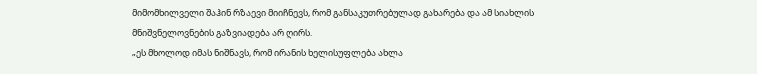მიმომხილველი შაჰინ რზაევი მიიჩნევს, რომ განსაკუთრებულად გახარება და ამ სიახლის მნიშვნელოვნების გაზვიადება არ ღირს.
„ეს მხოლოდ იმას ნიშნავს, რომ ირანის ხელისუფლება ახლა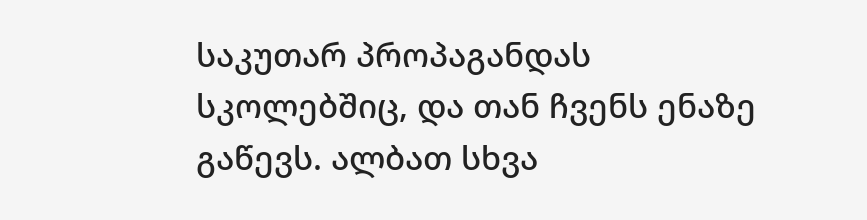საკუთარ პროპაგანდას სკოლებშიც, და თან ჩვენს ენაზე გაწევს. ალბათ სხვა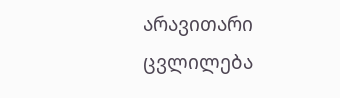არავითარი ცვლილება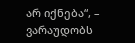არ იქნება“, – ვარაუდობს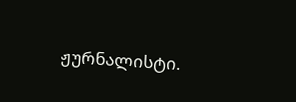ჟურნალისტი.